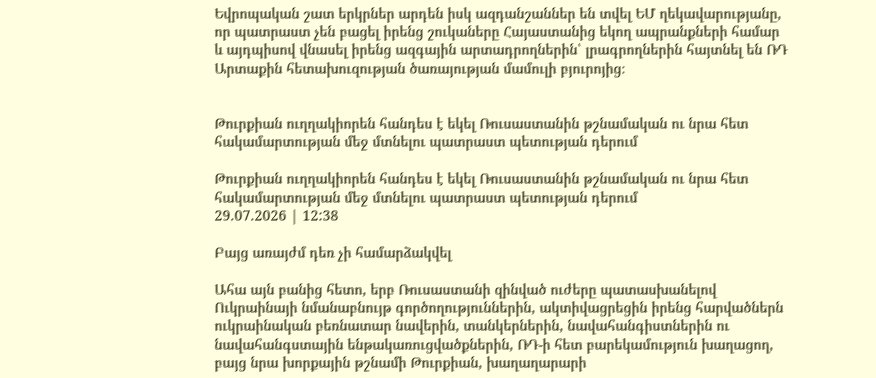Եվրոպական շատ երկրներ արդեն իսկ ազդանշաններ են տվել ԵՄ ղեկավարությանը, որ պատրաստ չեն բացել իրենց շուկաները Հայաստանից եկող ապրանքների համար և այդպիսով վնասել իրենց ազգային արտադրողներին՝ լրագրողներին հայտնել են ՌԴ Արտաքին հետախուզության ծառայության մամուլի բյուրոյից։


Թուրքիան ուղղակիորեն հանդես է եկել Ռուսաստանին թշնամական ու նրա հետ հակամարտության մեջ մտնելու պատրաստ պետության դերում

Թուրքիան ուղղակիորեն հանդես է եկել Ռուսաստանին թշնամական ու նրա հետ հակամարտության մեջ մտնելու պատրաստ պետության դերում
29.07.2026 | 12:38

Բայց առայժմ դեռ չի համարձակվել

Ահա այն բանից հետո, երբ Ռուսաստանի զինված ուժերը պատասխանելով Ուկրաինայի նմանաբնույթ գործողություններին, ակտիվացրեցին իրենց հարվածներն ուկրաինական բեռնատար նավերին, տանկերներին, նավահանգիստներին ու նավահանգստային ենթակառուցվածքներին, ՌԴ-ի հետ բարեկամություն խաղացող, բայց նրա խորքային թշնամի Թուրքիան, խաղաղարարի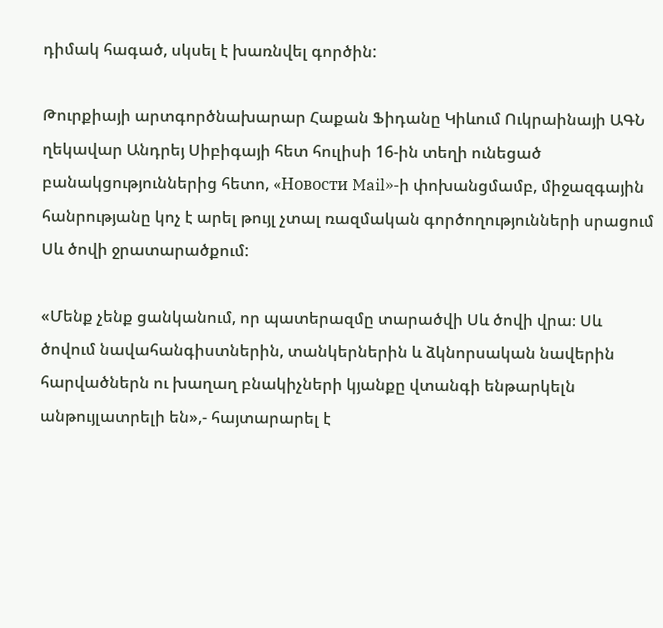դիմակ հագած, սկսել է խառնվել գործին:

Թուրքիայի արտգործնախարար Հաքան Ֆիդանը Կիևում Ուկրաինայի ԱԳՆ ղեկավար Անդրեյ Սիբիգայի հետ հուլիսի 16-ին տեղի ունեցած բանակցություններից հետո, «Новости Mail»-ի փոխանցմամբ, միջազգային հանրությանը կոչ է արել թույլ չտալ ռազմական գործողությունների սրացում Սև ծովի ջրատարածքում:

«Մենք չենք ցանկանում, որ պատերազմը տարածվի Սև ծովի վրա։ Սև ծովում նավահանգիստներին, տանկերներին և ձկնորսական նավերին հարվածներն ու խաղաղ բնակիչների կյանքը վտանգի ենթարկելն անթույլատրելի են»,- հայտարարել է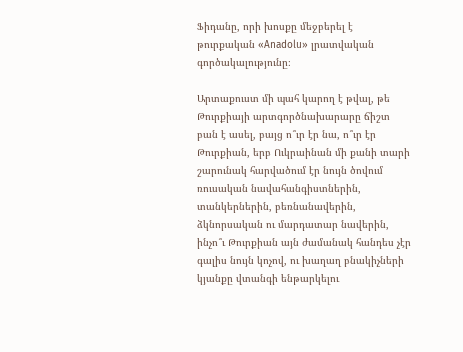Ֆիդանը, որի խոսքը մեջբերել է թուրքական «Anadolu» լրատվական գործակալությունը։

Արտաքուստ մի պահ կարող է թվալ, թե Թուրքիայի արտգործնախարարը ճիշտ բան է ասել, բայց ո՞ւր էր նա, ո՞ւր էր Թուրքիան, երբ Ուկրաինան մի քանի տարի շարունակ հարվածում էր նույն ծովում ռուսական նավահանգիստներին, տանկերներին, բեռնանավերին, ձկնորսական ու մարդատար նավերին, ինչո՞ւ Թուրքիան այն ժամանակ հանդես չէր գալիս նույն կոչով, ու խաղաղ բնակիչների կյանքը վտանգի ենթարկելու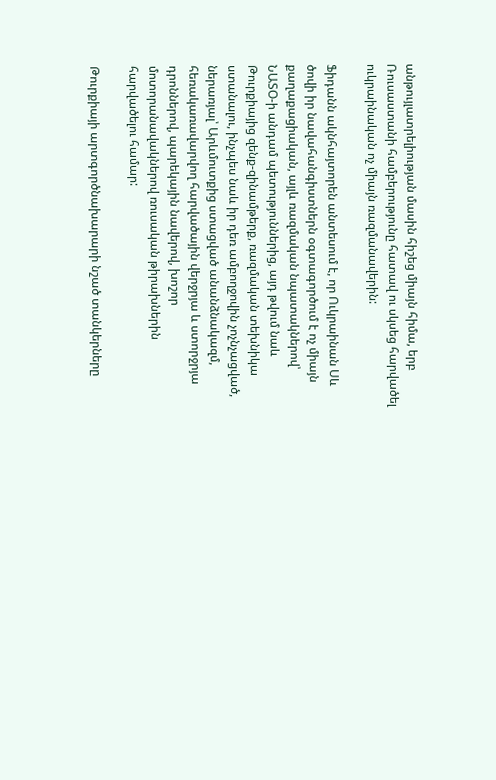անթույլատրելիության մասին հիշեց միայն հիմա, երբ Ռուսաստանի համբերությունը հատավ ու սկսեց հարվածել ուկրաինական ոչ միայն ռազմանավերին:

Ֆիդանն ակնհայտորեն անտեսում է, որ Ուկրաինան Սև ծովի իր նավահանգիստներն օգտագործում է ոչ միայն քաղաքացիական, այլև ռազմական նպատակներով՝ ՆԱՏՕ-ի անդամ պետություններից, այդ թվում նաև Թուրքիայից զենք-զինամթերք, ռազմական տեխնիկա ստանալու, ինչպես նաև իր դեռ ամբողջովին չոչնչացված, ներառյալ՝ Արևմուտքից ստացված անանձնակազմ, հեռակառավարվող հարվածային վերջրյա և ստորջրյա դրոններով, պարեկային նավերով, խոշոր մոտորանավակներով ռուսական թիրախներին հարվածելու համար:

Թուրքիայի արտգործնախարարի նշած տանկերները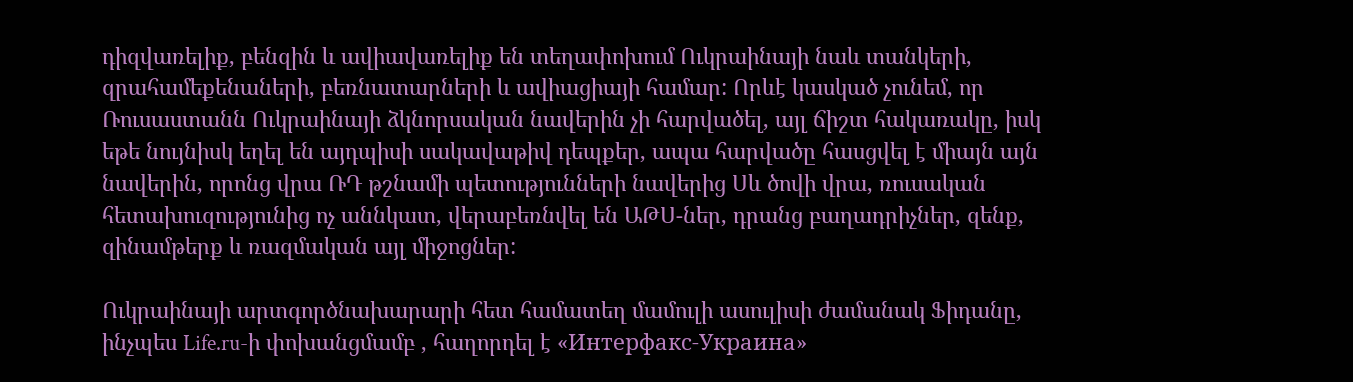դիզվառելիք, բենզին և ավիավառելիք են տեղափոխում Ուկրաինայի նաև տանկերի, զրահամեքենաների, բեռնատարների և ավիացիայի համար: Որևէ կասկած չունեմ, որ Ռուսաստանն Ուկրաինայի ձկնորսական նավերին չի հարվածել, այլ ճիշտ հակառակը, իսկ եթե նույնիսկ եղել են այդպիսի սակավաթիվ դեպքեր, ապա հարվածը հասցվել է միայն այն նավերին, որոնց վրա ՌԴ թշնամի պետությունների նավերից Սև ծովի վրա, ռուսական հետախուզությունից ոչ աննկատ, վերաբեռնվել են ԱԹՍ-ներ, դրանց բաղադրիչներ, զենք, զինամթերք և ռազմական այլ միջոցներ:

Ուկրաինայի արտգործնախարարի հետ համատեղ մամուլի ասուլիսի ժամանակ Ֆիդանը, ինչպես Life.ru-ի փոխանցմամբ , հաղորդել է «Интерфакс‑Украина»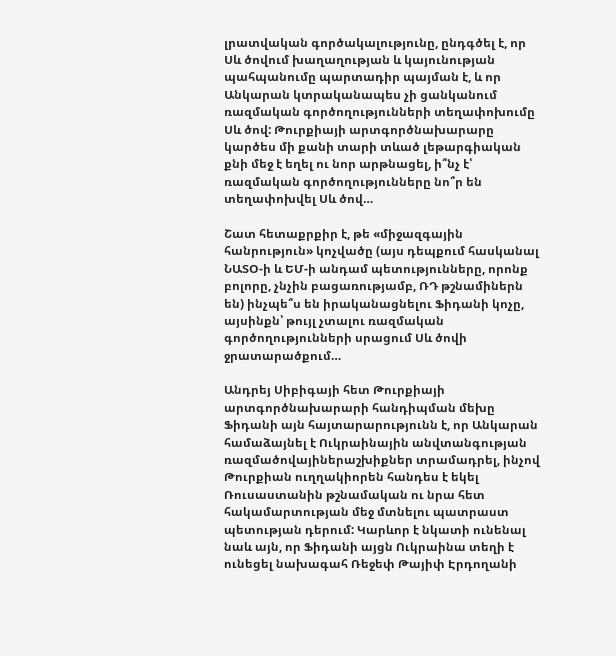լրատվական գործակալությունը, ընդգծել է, որ Սև ծովում խաղաղության և կայունության պահպանումը պարտադիր պայման է, և որ Անկարան կտրականապես չի ցանկանում ռազմական գործողությունների տեղափոխումը Սև ծով: Թուրքիայի արտգործնախարարը կարծես մի քանի տարի տևած լեթարգիական քնի մեջ է եղել ու նոր արթնացել, ի՞նչ է՝ ռազմական գործողությունները նո՞ր են տեղափոխվել Սև ծով…

Շատ հետաքրքիր է, թե «միջազգային հանրություն» կոչվածը (այս դեպքում հասկանալ ՆԱՏՕ-ի և ԵՄ-ի անդամ պետությունները, որոնք բոլորը, չնչին բացառությամբ, ՌԴ թշնամիներն են) ինչպե՞ս են իրականացնելու Ֆիդանի կոչը, այսինքն՝ թույլ չտալու ռազմական գործողությունների սրացում Սև ծովի ջրատարածքում…

Անդրեյ Սիբիգայի հետ Թուրքիայի արտգործնախարարի հանդիպման մեխը Ֆիդանի այն հայտարարությունն է, որ Անկարան համաձայնել է Ուկրաինային անվտանգության ռազմածովայիներաշխիքներ տրամադրել, ինչով Թուրքիան ուղղակիորեն հանդես է եկել Ռուսաստանին թշնամական ու նրա հետ հակամարտության մեջ մտնելու պատրաստ պետության դերում: Կարևոր է նկատի ունենալ նաև այն, որ Ֆիդանի այցն Ուկրաինա տեղի է ունեցել նախագահ Ռեջեփ Թայիփ Էրդողանի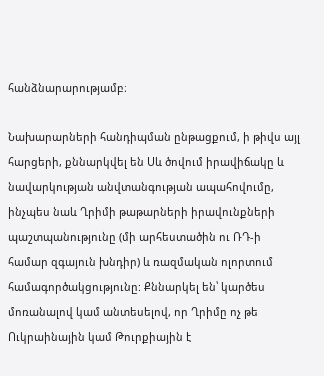հանձնարարությամբ։

Նախարարների հանդիպման ընթացքում, ի թիվս այլ հարցերի, քննարկվել են Սև ծովում իրավիճակը և նավարկության անվտանգության ապահովումը, ինչպես նաև Ղրիմի թաթարների իրավունքների պաշտպանությունը (մի արհեստածին ու ՌԴ-ի համար զգայուն խնդիր) և ռազմական ոլորտում համագործակցությունը: Քննարկել են՝ կարծես մոռանալով կամ անտեսելով, որ Ղրիմը ոչ թե Ուկրաինային կամ Թուրքիային է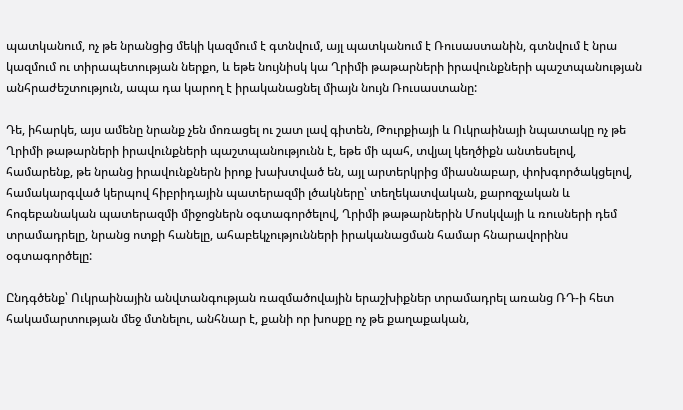պատկանում, ոչ թե նրանցից մեկի կազմում է գտնվում, այլ պատկանում է Ռուսաստանին, գտնվում է նրա կազմում ու տիրապետության ներքո, և եթե նույնիսկ կա Ղրիմի թաթարների իրավունքների պաշտպանության անհրաժեշտություն, ապա դա կարող է իրականացնել միայն նույն Ռուսաստանը:

Դե, իհարկե, այս ամենը նրանք չեն մոռացել ու շատ լավ գիտեն, Թուրքիայի և Ուկրաինայի նպատակը ոչ թե Ղրիմի թաթարների իրավունքների պաշտպանությունն է, եթե մի պահ, տվյալ կեղծիքն անտեսելով, համարենք, թե նրանց իրավունքներն իրոք խախտված են, այլ արտերկրից միասնաբար, փոխգործակցելով, համակարգված կերպով հիբրիդային պատերազմի լծակները՝ տեղեկատվական, քարոզչական և հոգեբանական պատերազմի միջոցներն օգտագործելով, Ղրիմի թաթարներին Մոսկվայի և ռուսների դեմ տրամադրելը, նրանց ոտքի հանելը, ահաբեկչությունների իրականացման համար հնարավորինս օգտագործելը:

Ընդգծենք՝ Ուկրաինային անվտանգության ռազմածովային երաշխիքներ տրամադրել առանց ՌԴ-ի հետ հակամարտության մեջ մտնելու, անհնար է, քանի որ խոսքը ոչ թե քաղաքական,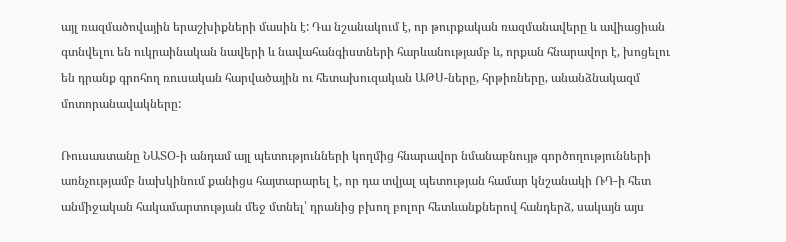այլ ռազմածովային երաշխիքների մասին է: Դա նշանակում է, որ թուրքական ռազմանավերը և ավիացիան գտնվելու են ուկրաինական նավերի և նավահանգիստների հարևանությամբ և, որքան հնարավոր է, խոցելու են դրանք գրոհող ռուսական հարվածային ու հետախուզական ԱԹՍ-ները, հրթիռները, անանձնակազմ մոտորանավակները:

Ռուսաստանը ՆԱՏՕ-ի անդամ այլ պետությունների կողմից հնարավոր նմանաբնույթ գործողությունների առնչությամբ նախկինում քանիցս հայտարարել է, որ դա տվյալ պետության համար կնշանակի ՌԴ-ի հետ անմիջական հակամարտության մեջ մտնել՝ դրանից բխող բոլոր հետևանքներով հանդերձ, սակայն այս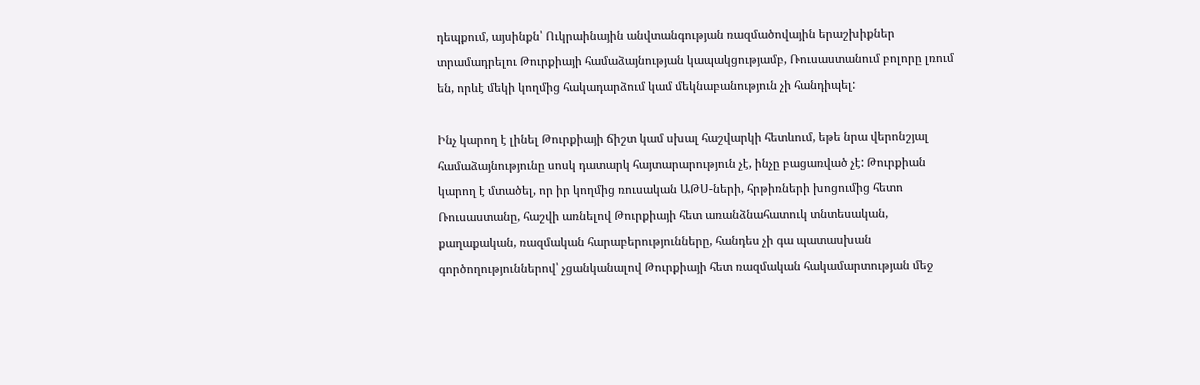դեպքում, այսինքն՝ Ուկրաինային անվտանգության ռազմածովային երաշխիքներ տրամադրելու Թուրքիայի համաձայնության կապակցությամբ, Ռուսաստանում բոլորը լռում են, որևէ մեկի կողմից հակադարձում կամ մեկնաբանություն չի հանդիպել:

Ինչ կարող է լինել Թուրքիայի ճիշտ կամ սխալ հաշվարկի հետևում, եթե նրա վերոնշյալ համաձայնությունը սոսկ դատարկ հայտարարություն չէ, ինչը բացառված չէ: Թուրքիան կարող է մտածել, որ իր կողմից ռուսական ԱԹՍ-ների, հրթիռների խոցումից հետո Ռուսաստանը, հաշվի առնելով Թուրքիայի հետ առանձնահատուկ տնտեսական, քաղաքական, ռազմական հարաբերությունները, հանդես չի գա պատասխան գործողություններով՝ չցանկանալով Թուրքիայի հետ ռազմական հակամարտության մեջ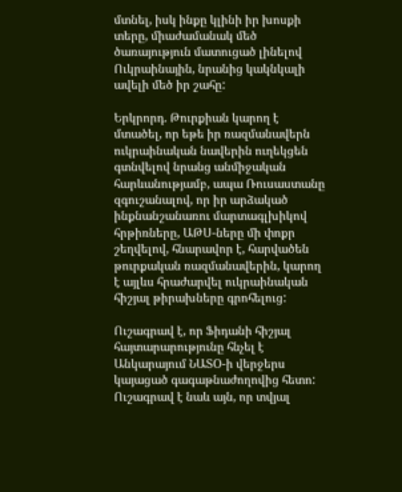մտնել, իսկ ինքը կլինի իր խոսքի տերը, միաժամանակ մեծ ծառայություն մատուցած լինելով Ուկրաինային, նրանից կակնկալի ավելի մեծ իր շահը:

Երկրորդ. Թուրքիան կարող է մտածել, որ եթե իր ռազմանավերն ուկրաինական նավերին ուղեկցեն գտնվելով նրանց անմիջական հարևանությամբ, ապա Ռուսաստանը զգուշանալով, որ իր արձակած ինքնանշանառու մարտագլխիկով հրթիռները, ԱԹՍ-ները մի փոքր շեղվելով, հնարավոր է, հարվածեն թուրքական ռազմանավերին, կարող է այլևս հրաժարվել ուկրաինական հիշյալ թիրախները գրոհելուց:

Ուշագրավ է, որ Ֆիդանի հիշյալ հայտարարությունը հնչել է Անկարայում ՆԱՏՕ-ի վերջերս կայացած գագաթնաժողովից հետո: Ուշագրավ է նաև այն, որ տվյալ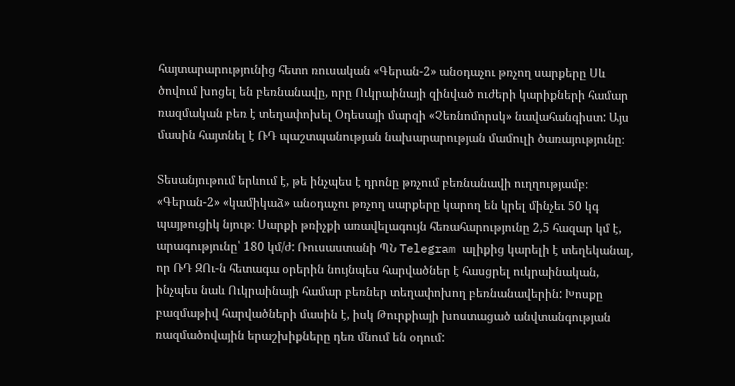հայտարարությունից հետո ռուսական «Գերան-2» անօդաչու թռչող սարքերը Սև ծովում խոցել են բեռնանավը, որը Ուկրաինայի զինված ուժերի կարիքների համար ռազմական բեռ է տեղափոխել Օդեսայի մարզի «Չեռնոմորսկ» նավահանգիստ: Այս մասին հայտնել է ՌԴ պաշտպանության նախարարության մամուլի ծառայությունը։

Տեսանյութում երևում է, թե ինչպես է դրոնը թռչում բեռնանավի ուղղությամբ։ «Գերան-2» «կամիկաձ» անօդաչու թռչող սարքերը կարող են կրել մինչեւ 50 կգ պայթուցիկ նյութ։ Սարքի թռիչքի առավելագույն հեռահարությունը 2,5 հազար կմ է, արագությունը՝ 180 կմ/ժ: Ռուսաստանի ՊՆ Telegram ալիքից կարելի է տեղեկանալ, որ ՌԴ ԶՈւ-ն հետագա օրերին նույնպես հարվածներ է հասցրել ուկրաինական, ինչպես նաև Ուկրաինայի համար բեռներ տեղափոխող բեռնանավերին: Խոսքը բազմաթիվ հարվածների մասին է, իսկ Թուրքիայի խոստացած անվտանգության ռազմածովային երաշխիքները դեռ մնում են օդում: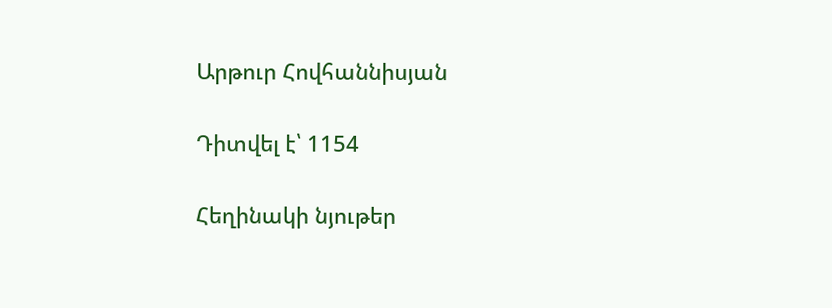Արթուր Հովհաննիսյան

Դիտվել է՝ 1154

Հեղինակի նյութեր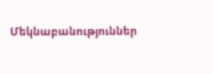Մեկնաբանություններ